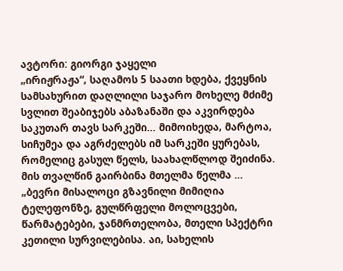ავტორი: გიორგი ჯაყელი
„ირიჟრაჟა“, საღამოს 5 საათი ხდება, ქვეყნის სამსახურით დაღლილი საჯარო მოხელე მძიმე სვლით შეაბიჯებს აბაზანაში და აკვირდება საკუთარ თავს სარკეში… მიმოიხედა, მარტოა, სიჩუმეა და აგრძელებს იმ სარკეში ყურებას, რომელიც გასულ წელს, საახალწლოდ შეიძინა. მის თვალწინ გაირბინა მთელმა წელმა …
„ბევრი მისალოცი გზავნილი მიმიღია ტელეფონზე, გულწრფელი მოლოცვები, წარმატებები, ჯანმრთელობა, მთელი სპექტრი კეთილი სურვილებისა. აი, სახელის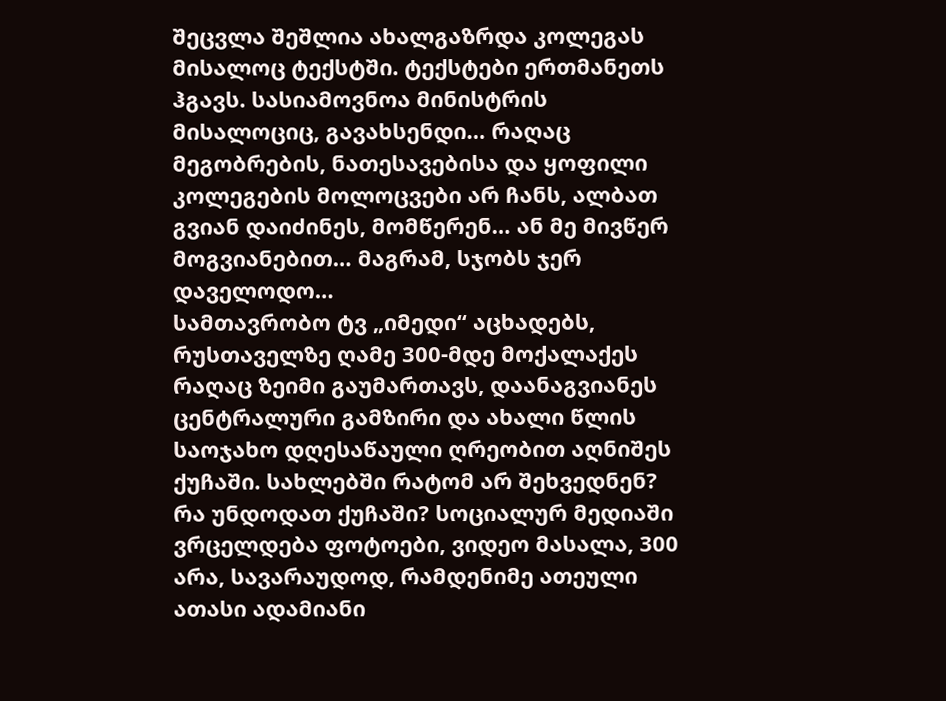შეცვლა შეშლია ახალგაზრდა კოლეგას მისალოც ტექსტში. ტექსტები ერთმანეთს ჰგავს. სასიამოვნოა მინისტრის მისალოციც, გავახსენდი… რაღაც მეგობრების, ნათესავებისა და ყოფილი კოლეგების მოლოცვები არ ჩანს, ალბათ გვიან დაიძინეს, მომწერენ… ან მე მივწერ მოგვიანებით… მაგრამ, სჯობს ჯერ დაველოდო…
სამთავრობო ტვ „იმედი“ აცხადებს, რუსთაველზე ღამე 300-მდე მოქალაქეს რაღაც ზეიმი გაუმართავს, დაანაგვიანეს ცენტრალური გამზირი და ახალი წლის საოჯახო დღესაწაული ღრეობით აღნიშეს ქუჩაში. სახლებში რატომ არ შეხვედნენ? რა უნდოდათ ქუჩაში? სოციალურ მედიაში ვრცელდება ფოტოები, ვიდეო მასალა, 300 არა, სავარაუდოდ, რამდენიმე ათეული ათასი ადამიანი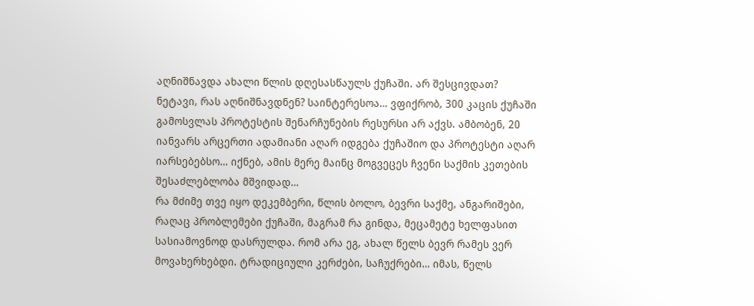აღნიშნავდა ახალი წლის დღესასწაულს ქუჩაში. არ შესცივდათ? ნეტავი, რას აღნიშნავდნენ? საინტერესოა… ვფიქრობ, 300 კაცის ქუჩაში გამოსვლას პროტესტის შენარჩუნების რესურსი არ აქვს. ამბობენ, 20 იანვარს არცერთი ადამიანი აღარ იდგება ქუჩაშიო და პროტესტი აღარ იარსებებსო… იქნებ, ამის მერე მაინც მოგვეცეს ჩვენი საქმის კეთების შესაძლებლობა მშვიდად…
რა მძიმე თვე იყო დეკემბერი, წლის ბოლო, ბევრი საქმე, ანგარიშები, რაღაც პრობლემები ქუჩაში, მაგრამ რა გინდა, მეცამეტე ხელფასით სასიამოვნოდ დასრულდა. რომ არა ეგ, ახალ წელს ბევრ რამეს ვერ მოვახერხებდი. ტრადიციული კერძები, საჩუქრები… იმას, წელს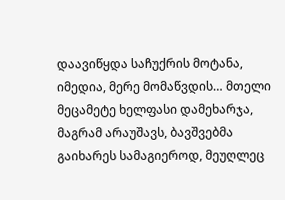დაავიწყდა საჩუქრის მოტანა, იმედია, მერე მომაწვდის… მთელი მეცამეტე ხელფასი დამეხარჯა, მაგრამ არაუშავს, ბავშვებმა გაიხარეს სამაგიეროდ, მეუღლეც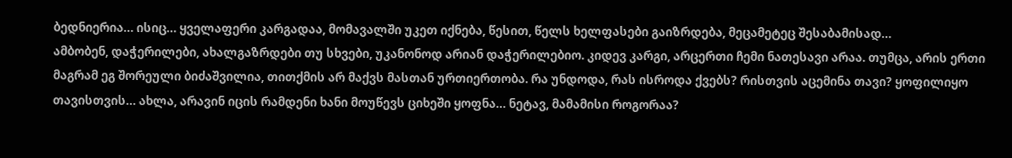ბედნიერია… ისიც… ყველაფერი კარგადაა, მომავალში უკეთ იქნება, წესით, წელს ხელფასები გაიზრდება, მეცამეტეც შესაბამისად…
ამბობენ, დაჭერილები, ახალგაზრდები თუ სხვები, უკანონოდ არიან დაჭერილებიო. კიდევ კარგი, არცერთი ჩემი ნათესავი არაა. თუმცა, არის ერთი მაგრამ ეგ შორეული ბიძაშვილია, თითქმის არ მაქვს მასთან ურთიერთობა. რა უნდოდა, რას ისროდა ქვებს? რისთვის აცემინა თავი? ყოფილიყო თავისთვის… ახლა, არავინ იცის რამდენი ხანი მოუწევს ციხეში ყოფნა… ნეტავ, მამამისი როგორაა?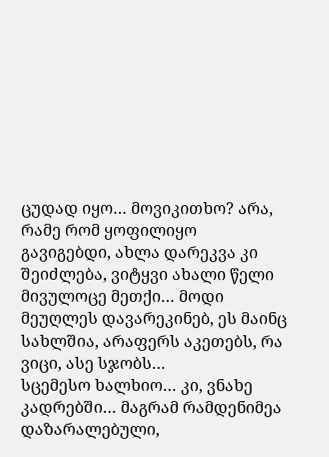ცუდად იყო… მოვიკითხო? არა, რამე რომ ყოფილიყო გავიგებდი, ახლა დარეკვა კი შეიძლება, ვიტყვი ახალი წელი მივულოცე მეთქი… მოდი მეუღლეს დავარეკინებ, ეს მაინც სახლშია, არაფერს აკეთებს, რა ვიცი, ასე სჯობს…
სცემესო ხალხიო… კი, ვნახე კადრებში… მაგრამ რამდენიმეა დაზარალებული,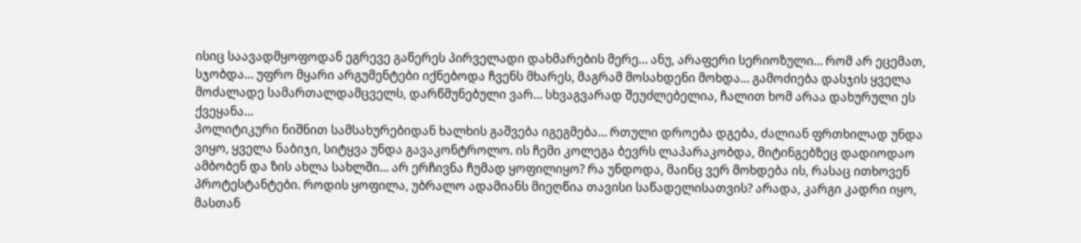ისიც საავადმყოფოდან ეგრევე გაწერეს პირველადი დახმარების მერე… ანუ, არაფერი სერიოზული… რომ არ ეცემათ, სჯობდა… უფრო მყარი არგუმენტები იქნებოდა ჩვენს მხარეს, მაგრამ მოსახდენი მოხდა… გამოძიება დასჯის ყველა მოძალადე სამართალდამცველს, დარწმუნებული ვარ… სხვაგვარად შეუძლებელია, ჩალით ხომ არაა დახურული ეს ქვეყანა…
პოლიტიკური ნიშნით სამსახურებიდან ხალხის გაშვება იგეგმება… რთული დროება დგება, ძალიან ფრთხილად უნდა ვიყო, ყველა ნაბიჯი, სიტყვა უნდა გავაკონტროლო. ის ჩემი კოლეგა ბევრს ლაპარაკობდა, მიტინგებზეც დადიოდაო ამბობენ და ზის ახლა სახლში… არ ერჩივნა ჩუმად ყოფილიყო? რა უნდოდა, მაინც ვერ მოხდება ის, რასაც ითხოვენ პროტესტანტები. როდის ყოფილა, უბრალო ადამიანს მიეღწია თავისი საწადელისათვის? არადა, კარგი კადრი იყო, მასთან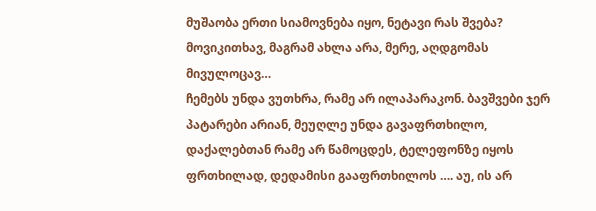მუშაობა ერთი სიამოვნება იყო, ნეტავი რას შვება? მოვიკითხავ, მაგრამ ახლა არა, მერე, აღდგომას მივულოცავ…
ჩემებს უნდა ვუთხრა, რამე არ ილაპარაკონ. ბავშვები ჯერ პატარები არიან, მეუღლე უნდა გავაფრთხილო, დაქალებთან რამე არ წამოცდეს, ტელეფონზე იყოს ფრთხილად, დედამისი გააფრთხილოს …. აუ, ის არ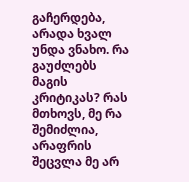გაჩერდება, არადა ხვალ უნდა ვნახო. რა გაუძლებს მაგის კრიტიკას? რას მთხოვს, მე რა შემიძლია, არაფრის შეცვლა მე არ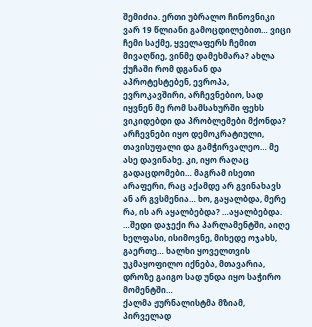შემიძია. ერთი უბრალო ჩინოვნიკი ვარ 19 წლიანი გამოცდილებით… ვიცი ჩემი საქმე, ყველაფერს ჩემით მივაღწიე, ვინმე დამეხმარა? ახლა ქუჩაში რომ დგანან და აპროტესტებენ, ევროპა, ევროკავშირი, არჩევნებიო, სად იყვნენ მე რომ სამსახურში ფეხს ვიკიდებდი და პრობლემები მქონდა?
არჩევნები იყო დემოკრატიული, თავისუფალი და გამჭირვალეო… მე ასე დავინახე. კი, იყო რაღაც გადაცდომები… მაგრამ ისეთი არაფერი, რაც აქამდე არ გვინახავს ან არ გვსმენია… ხო, გაყალბდა, მერე რა, ის არ აყალბებდა? …აყალბებდა. …შედი დაჯექი რა პარლამენტში, აიღე ხელფასი, ისიმოვნე, მიხედე ოჯახს, გაერთე… ხალხი ყოველთვის უკმაყოფილო იქნება, მთავარია, დროზე გაიგო სად უნდა იყო საჭირო მომენტში…
ქალმა ჟურნალისტმა მზიამ, პირველად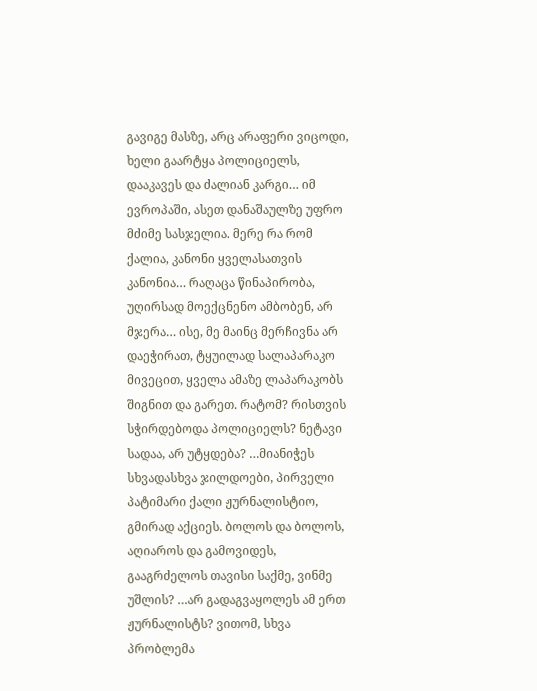გავიგე მასზე, არც არაფერი ვიცოდი, ხელი გაარტყა პოლიციელს, დააკავეს და ძალიან კარგი… იმ ევროპაში, ასეთ დანაშაულზე უფრო მძიმე სასჯელია. მერე რა რომ ქალია, კანონი ყველასათვის კანონია… რაღაცა წინაპირობა, უღირსად მოექცნენო ამბობენ, არ მჯერა… ისე, მე მაინც მერჩივნა არ დაეჭირათ, ტყუილად სალაპარაკო მივეცით, ყველა ამაზე ლაპარაკობს შიგნით და გარეთ. რატომ? რისთვის სჭირდებოდა პოლიციელს? ნეტავი სადაა, არ უტყდება? …მიანიჭეს სხვადასხვა ჯილდოები, პირველი პატიმარი ქალი ჟურნალისტიო, გმირად აქციეს. ბოლოს და ბოლოს, აღიაროს და გამოვიდეს, გააგრძელოს თავისი საქმე, ვინმე უშლის? …არ გადაგვაყოლეს ამ ერთ ჟურნალისტს? ვითომ, სხვა პრობლემა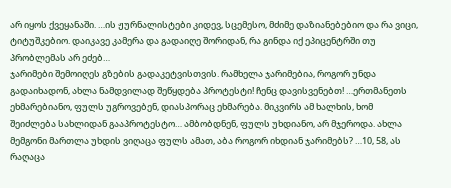არ იყოს ქვეყანაში. …ის ჟურნალისტები კიდევ, სცემესო, მძიმე დაზიანებებიო და რა ვიცი, ტიტუშკებიო. დაიკავე კამერა და გადაიღე შორიდან, რა გინდა იქ ეპიცენტრში თუ პრობლემას არ ეძებ…
ჯარიმები შემოიღეს გზების გადაკეტვისთვის. რამხელა ჯარიმებია, როგორ უნდა გადაიხადონ, ახლა ნამდვილად შეწყდება პროტესტი! ჩენც დავისვენებთ! …ერთმანეთს ეხმარებიანო, ფულს უგროვებენ, დიასპორაც ეხმარება. მიკვირს ამ ხალხის, ხომ შეიძლება სახლიდან გააპროტესტო… ამბობდნენ, ფულს უხდიანო, არ მჯეროდა. ახლა მემგონი მართლა უხდის ვიღაცა ფულს ამათ, აბა როგორ იხდიან ჯარიმებს? …10, 58, ას რაღაცა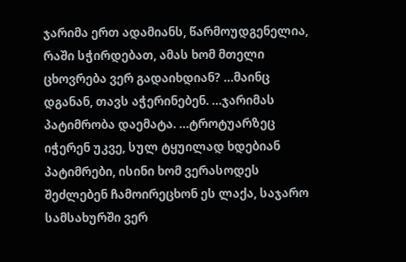ჯარიმა ერთ ადამიანს, წარმოუდგენელია, რაში სჭირდებათ, ამას ხომ მთელი ცხოვრება ვერ გადაიხდიან? …მაინც დგანან, თავს აჭერინებენ. …ჯარიმას პატიმრობა დაემატა. …ტროტუარზეც იჭერენ უკვე, სულ ტყუილად ხდებიან პატიმრები, ისინი ხომ ვერასოდეს შეძლებენ ჩამოირეცხონ ეს ლაქა, საჯარო სამსახურში ვერ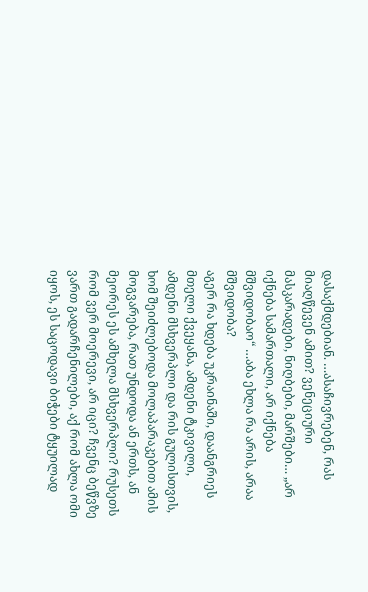დასაქმდებიან. …ასაჩივრებენ, რას მიაღწევენ ამით? ვენეციური მასკარადები, ნიღბები, მარშები… „არ იქნება სამართალი, არ იქნება მშვიდობაო“ …აბა ეხლა რა არის, არაა მშვიდობა?
აგერ რა ხდება უკრაინაში, დაანგრიეს მთელი ქვეყანა, ამდენი ტკივილი, ამდენი მსხვერპლი და რის გულისთვის, ხომ შეიძლებოდა მოლაპარაკებით ამის მოგვარება, რათ უნდოდა ან ერთს, ან მეორეს ეს ამხელა მსხვერპლი? რუსეთს რომ ვერ მოერევი, არ იცი? ჩვენც ბეწვზე ვართ გადარჩენილები, აქ რომ ახლა ომი იყოს, ეს საცოდავი ბიჭები ტყუილად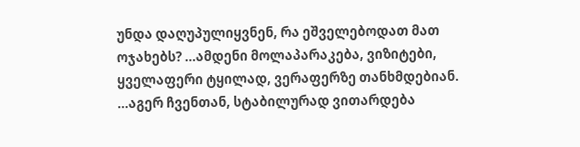უნდა დაღუპულიყვნენ, რა ეშველებოდათ მათ ოჯახებს? …ამდენი მოლაპარაკება, ვიზიტები, ყველაფერი ტყილად, ვერაფერზე თანხმდებიან. …აგერ ჩვენთან, სტაბილურად ვითარდება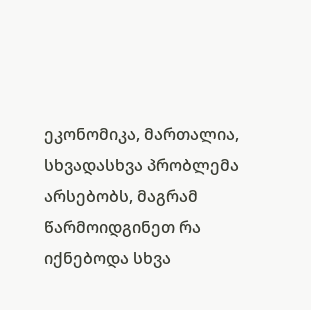ეკონომიკა, მართალია, სხვადასხვა პრობლემა არსებობს, მაგრამ წარმოიდგინეთ რა იქნებოდა სხვა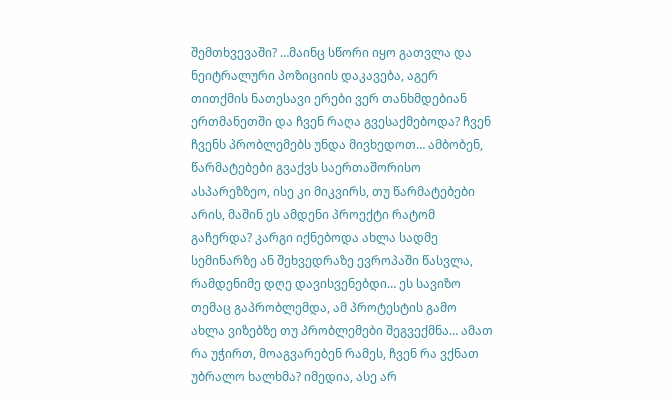შემთხვევაში? …მაინც სწორი იყო გათვლა და ნეიტრალური პოზიციის დაკავება, აგერ თითქმის ნათესავი ერები ვერ თანხმდებიან ერთმანეთში და ჩვენ რაღა გვესაქმებოდა? ჩვენ ჩვენს პრობლემებს უნდა მივხედოთ… ამბობენ, წარმატებები გვაქვს საერთაშორისო ასპარეზზეო, ისე კი მიკვირს, თუ წარმატებები არის, მაშინ ეს ამდენი პროექტი რატომ გაჩერდა? კარგი იქნებოდა ახლა სადმე სემინარზე ან შეხვედრაზე ევროპაში წასვლა, რამდენიმე დღე დავისვენებდი… ეს სავიზო თემაც გაპრობლემდა, ამ პროტესტის გამო ახლა ვიზებზე თუ პრობლემები შეგვექმნა… ამათ რა უჭირთ, მოაგვარებენ რამეს, ჩვენ რა ვქნათ უბრალო ხალხმა? იმედია, ასე არ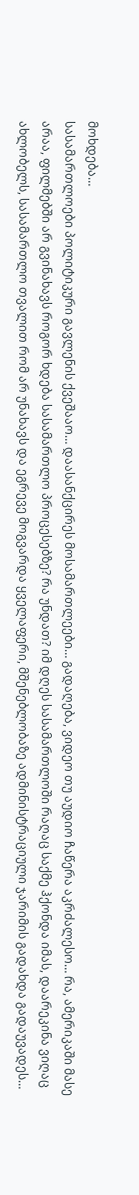მოხდება…
სასამართლოები პოლიტიკური გავლენის ქვეშააო… დაასანქცირეს მოსამართლეები… გადაღება, ვიდეო თუ აუდიო ჩაწერა აკრძალესო… რა, ამერიკაში მასე არაა, ფილმებში არ გვინახავს როგორ ხდება სასამართლო პროცესებზე? რა უნდათ? იმ დღეს სასამართლოში რაღაც საქმე ჰქონდა იმას, დაარეკინა ვიღაც ახლობელს, სასამართლო თვალით რომ არ უნახავს და ეგრევე მოგვარდა ყველაფერი, მშენებლობაზე ადმინისტრაციული ჯარიმის გადახდა გადაუვადეს…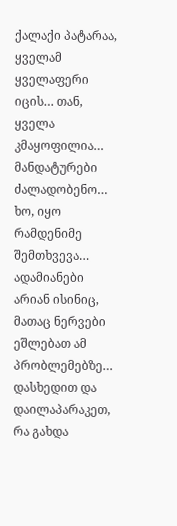ქალაქი პატარაა, ყველამ ყველაფერი იცის… თან, ყველა კმაყოფილია… მანდატურები ძალადობენო… ხო, იყო რამდენიმე შემთხვევა… ადამიანები არიან ისინიც, მათაც ნერვები ეშლებათ ამ პრობლემებზე…
დასხედით და დაილაპარაკეთ, რა გახდა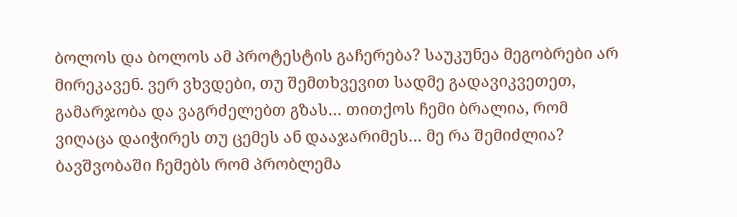ბოლოს და ბოლოს ამ პროტესტის გაჩერება? საუკუნეა მეგობრები არ მირეკავენ. ვერ ვხვდები, თუ შემთხვევით სადმე გადავიკვეთეთ, გამარჯობა და ვაგრძელებთ გზას… თითქოს ჩემი ბრალია, რომ ვიღაცა დაიჭირეს თუ ცემეს ან დააჯარიმეს… მე რა შემიძლია? ბავშვობაში ჩემებს რომ პრობლემა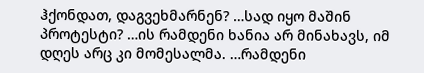ჰქონდათ, დაგვეხმარნენ? …სად იყო მაშინ პროტესტი? …ის რამდენი ხანია არ მინახავს, იმ დღეს არც კი მომესალმა. …რამდენი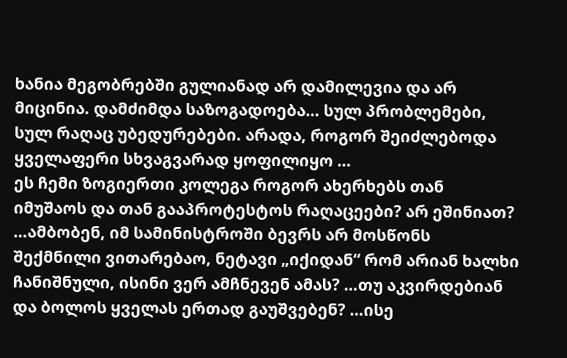ხანია მეგობრებში გულიანად არ დამილევია და არ მიცინია. დამძიმდა საზოგადოება… სულ პრობლემები, სულ რაღაც უბედურებები. არადა, როგორ შეიძლებოდა ყველაფერი სხვაგვარად ყოფილიყო …
ეს ჩემი ზოგიერთი კოლეგა როგორ ახერხებს თან იმუშაოს და თან გააპროტესტოს რაღაცეები? არ ეშინიათ? …ამბობენ, იმ სამინისტროში ბევრს არ მოსწონს შექმნილი ვითარებაო, ნეტავი „იქიდან“ რომ არიან ხალხი ჩანიშნული, ისინი ვერ ამჩნევენ ამას? …თუ აკვირდებიან და ბოლოს ყველას ერთად გაუშვებენ? …ისე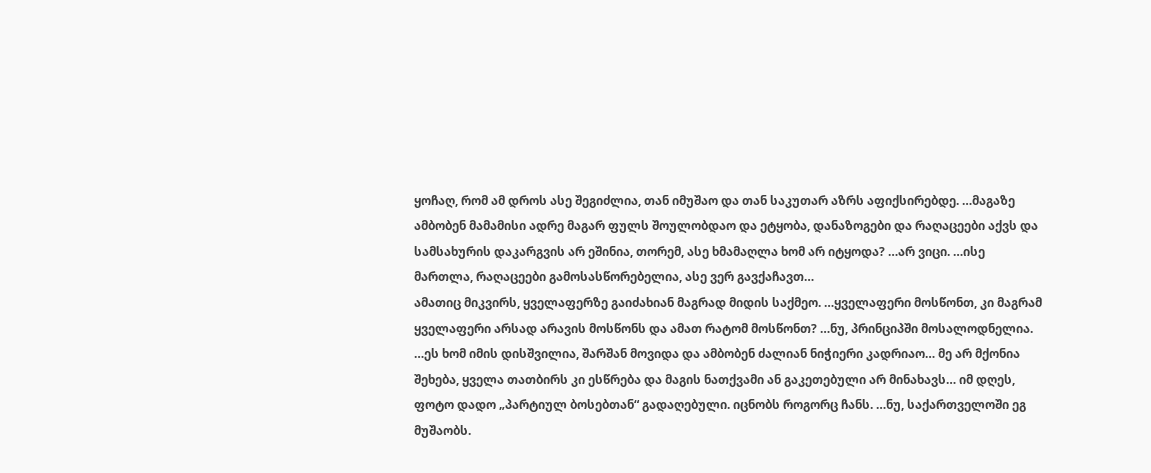ყოჩაღ, რომ ამ დროს ასე შეგიძლია, თან იმუშაო და თან საკუთარ აზრს აფიქსირებდე. …მაგაზე ამბობენ მამამისი ადრე მაგარ ფულს შოულობდაო და ეტყობა, დანაზოგები და რაღაცეები აქვს და სამსახურის დაკარგვის არ ეშინია, თორემ, ასე ხმამაღლა ხომ არ იტყოდა? …არ ვიცი. …ისე მართლა, რაღაცეები გამოსასწორებელია, ასე ვერ გავქაჩავთ…
ამათიც მიკვირს, ყველაფერზე გაიძახიან მაგრად მიდის საქმეო. …ყველაფერი მოსწონთ, კი მაგრამ ყველაფერი არსად არავის მოსწონს და ამათ რატომ მოსწონთ? …ნუ, პრინციპში მოსალოდნელია. …ეს ხომ იმის დისშვილია, შარშან მოვიდა და ამბობენ ძალიან ნიჭიერი კადრიაო… მე არ მქონია შეხება, ყველა თათბირს კი ესწრება და მაგის ნათქვამი ან გაკეთებული არ მინახავს… იმ დღეს, ფოტო დადო „პარტიულ ბოსებთან“ გადაღებული. იცნობს როგორც ჩანს. …ნუ, საქართველოში ეგ მუშაობს.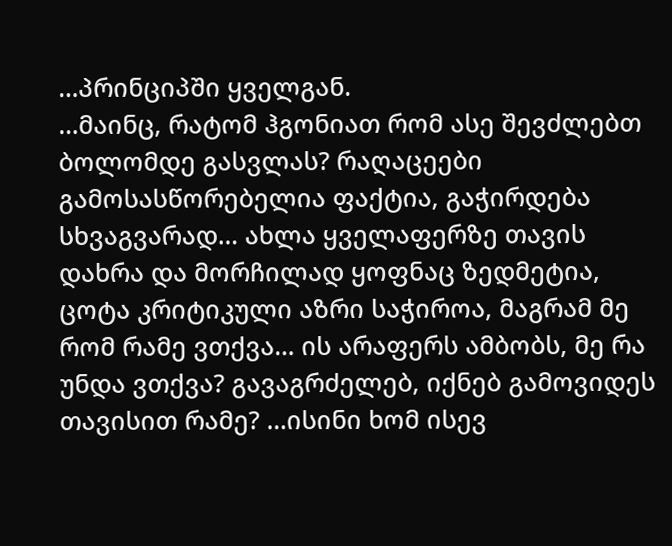…პრინციპში ყველგან.
…მაინც, რატომ ჰგონიათ რომ ასე შევძლებთ ბოლომდე გასვლას? რაღაცეები გამოსასწორებელია ფაქტია, გაჭირდება სხვაგვარად… ახლა ყველაფერზე თავის დახრა და მორჩილად ყოფნაც ზედმეტია, ცოტა კრიტიკული აზრი საჭიროა, მაგრამ მე რომ რამე ვთქვა… ის არაფერს ამბობს, მე რა უნდა ვთქვა? გავაგრძელებ, იქნებ გამოვიდეს თავისით რამე? …ისინი ხომ ისევ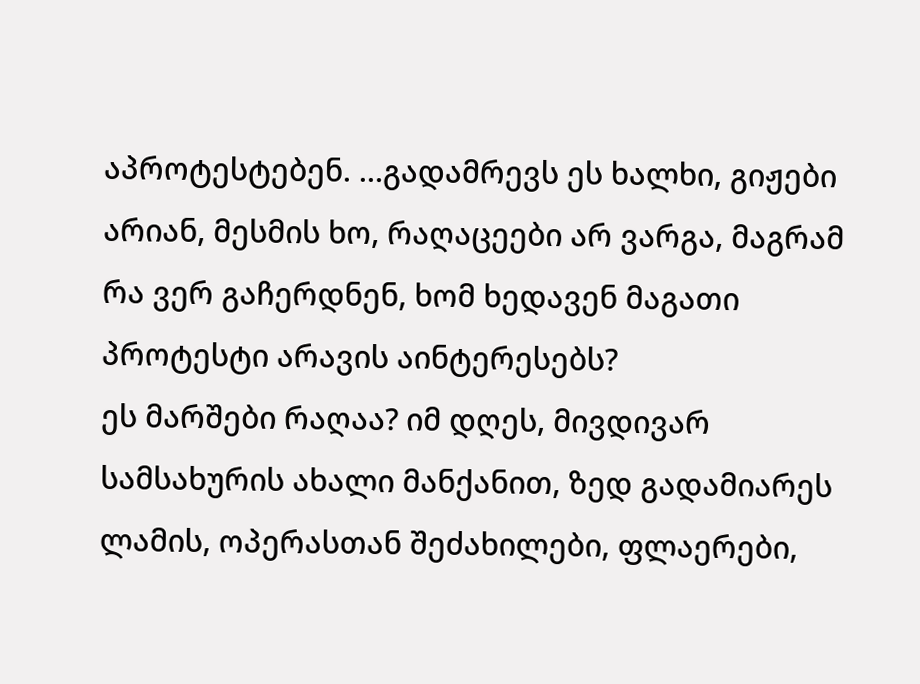აპროტესტებენ. …გადამრევს ეს ხალხი, გიჟები არიან, მესმის ხო, რაღაცეები არ ვარგა, მაგრამ რა ვერ გაჩერდნენ, ხომ ხედავენ მაგათი პროტესტი არავის აინტერესებს?
ეს მარშები რაღაა? იმ დღეს, მივდივარ სამსახურის ახალი მანქანით, ზედ გადამიარეს ლამის, ოპერასთან შეძახილები, ფლაერები,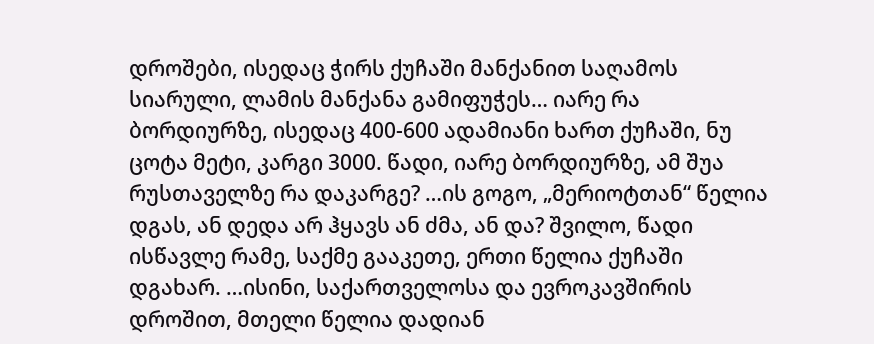დროშები, ისედაც ჭირს ქუჩაში მანქანით საღამოს სიარული, ლამის მანქანა გამიფუჭეს… იარე რა ბორდიურზე, ისედაც 400-600 ადამიანი ხართ ქუჩაში, ნუ ცოტა მეტი, კარგი 3000. წადი, იარე ბორდიურზე, ამ შუა რუსთაველზე რა დაკარგე? …ის გოგო, „მერიოტთან“ წელია დგას, ან დედა არ ჰყავს ან ძმა, ან და? შვილო, წადი ისწავლე რამე, საქმე გააკეთე, ერთი წელია ქუჩაში დგახარ. …ისინი, საქართველოსა და ევროკავშირის დროშით, მთელი წელია დადიან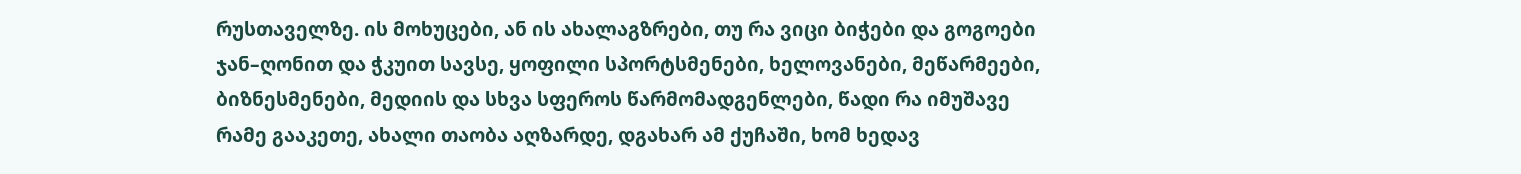რუსთაველზე. ის მოხუცები, ან ის ახალაგზრები, თუ რა ვიცი ბიჭები და გოგოები ჯან–ღონით და ჭკუით სავსე, ყოფილი სპორტსმენები, ხელოვანები, მეწარმეები, ბიზნესმენები, მედიის და სხვა სფეროს წარმომადგენლები, წადი რა იმუშავე რამე გააკეთე, ახალი თაობა აღზარდე, დგახარ ამ ქუჩაში, ხომ ხედავ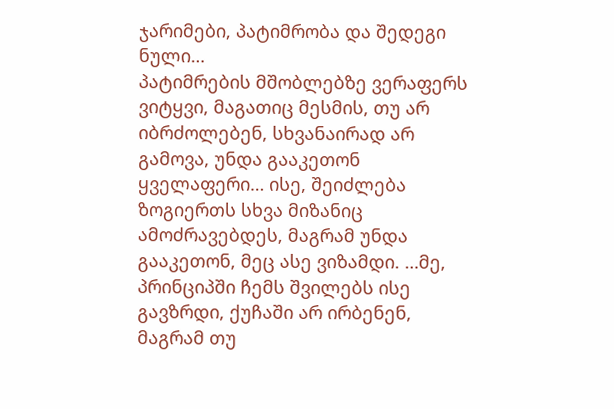ჯარიმები, პატიმრობა და შედეგი ნული…
პატიმრების მშობლებზე ვერაფერს ვიტყვი, მაგათიც მესმის, თუ არ იბრძოლებენ, სხვანაირად არ გამოვა, უნდა გააკეთონ ყველაფერი… ისე, შეიძლება ზოგიერთს სხვა მიზანიც ამოძრავებდეს, მაგრამ უნდა გააკეთონ, მეც ასე ვიზამდი. …მე, პრინციპში ჩემს შვილებს ისე გავზრდი, ქუჩაში არ ირბენენ, მაგრამ თუ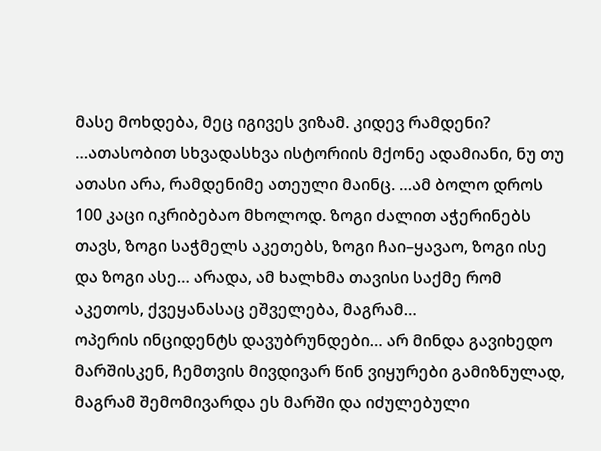მასე მოხდება, მეც იგივეს ვიზამ. კიდევ რამდენი? …ათასობით სხვადასხვა ისტორიის მქონე ადამიანი, ნუ თუ ათასი არა, რამდენიმე ათეული მაინც. …ამ ბოლო დროს 100 კაცი იკრიბებაო მხოლოდ. ზოგი ძალით აჭერინებს თავს, ზოგი საჭმელს აკეთებს, ზოგი ჩაი–ყავაო, ზოგი ისე და ზოგი ასე… არადა, ამ ხალხმა თავისი საქმე რომ აკეთოს, ქვეყანასაც ეშველება, მაგრამ…
ოპერის ინციდენტს დავუბრუნდები… არ მინდა გავიხედო მარშისკენ, ჩემთვის მივდივარ წინ ვიყურები გამიზნულად, მაგრამ შემომივარდა ეს მარში და იძულებული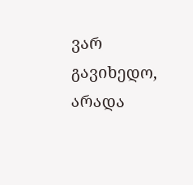ვარ გავიხედო, არადა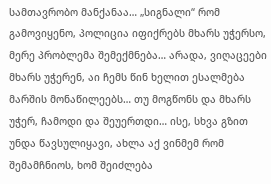სამთავრობო მანქანაა… „სიგნალი“ რომ გამოვიყენო, პოლიცია იფიქრებს მხარს უჭერსო, მერე პრობლემა შემექმნება… არადა, ვიღაცეები მხარს უჭერენ, აი ჩემს წინ ხელით ესალმება მარშის მონაწილეებს… თუ მოგწონს და მხარს უჭერ, ჩამოდი და შეუერთდი… ისე, სხვა გზით უნდა წავსულიყავი, ახლა აქ ვინმემ რომ შემამჩნიოს, ხომ შეიძლება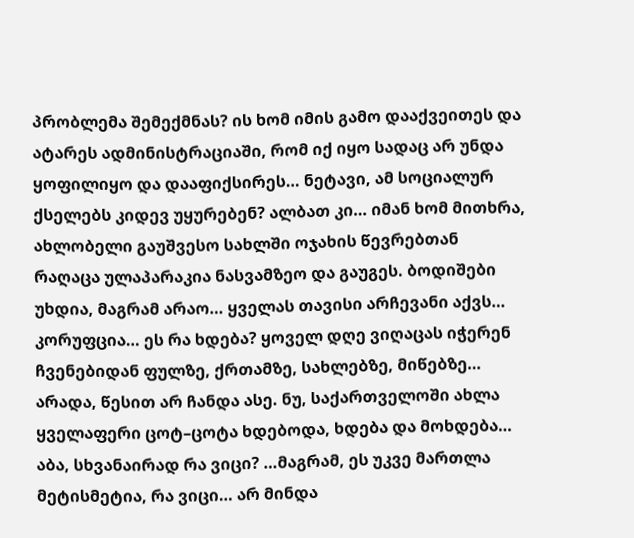პრობლემა შემექმნას? ის ხომ იმის გამო დააქვეითეს და ატარეს ადმინისტრაციაში, რომ იქ იყო სადაც არ უნდა ყოფილიყო და დააფიქსირეს… ნეტავი, ამ სოციალურ ქსელებს კიდევ უყურებენ? ალბათ კი… იმან ხომ მითხრა, ახლობელი გაუშვესო სახლში ოჯახის წევრებთან რაღაცა ულაპარაკია ნასვამზეო და გაუგეს. ბოდიშები უხდია, მაგრამ არაო… ყველას თავისი არჩევანი აქვს…
კორუფცია… ეს რა ხდება? ყოველ დღე ვიღაცას იჭერენ ჩვენებიდან ფულზე, ქრთამზე, სახლებზე, მიწებზე… არადა, წესით არ ჩანდა ასე. ნუ, საქართველოში ახლა ყველაფერი ცოტ–ცოტა ხდებოდა, ხდება და მოხდება… აბა, სხვანაირად რა ვიცი? …მაგრამ, ეს უკვე მართლა მეტისმეტია, რა ვიცი… არ მინდა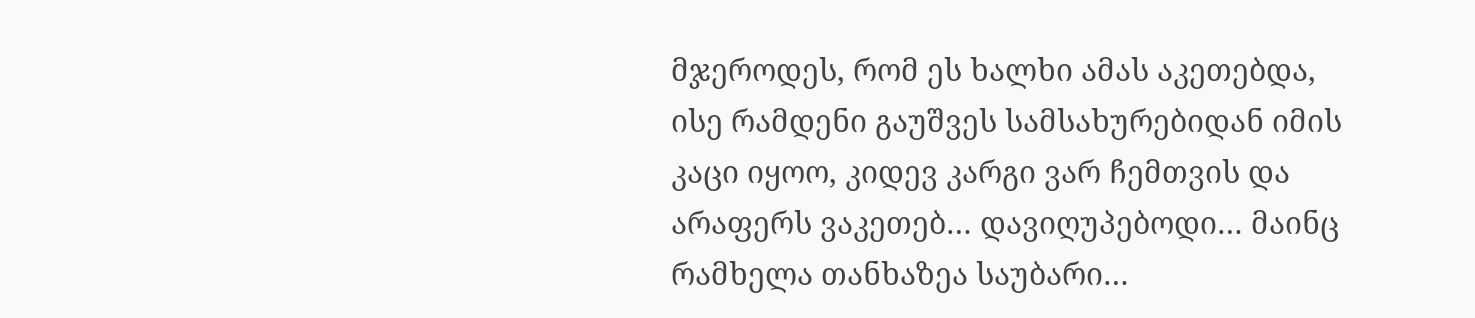მჯეროდეს, რომ ეს ხალხი ამას აკეთებდა, ისე რამდენი გაუშვეს სამსახურებიდან იმის კაცი იყოო, კიდევ კარგი ვარ ჩემთვის და არაფერს ვაკეთებ… დავიღუპებოდი… მაინც რამხელა თანხაზეა საუბარი…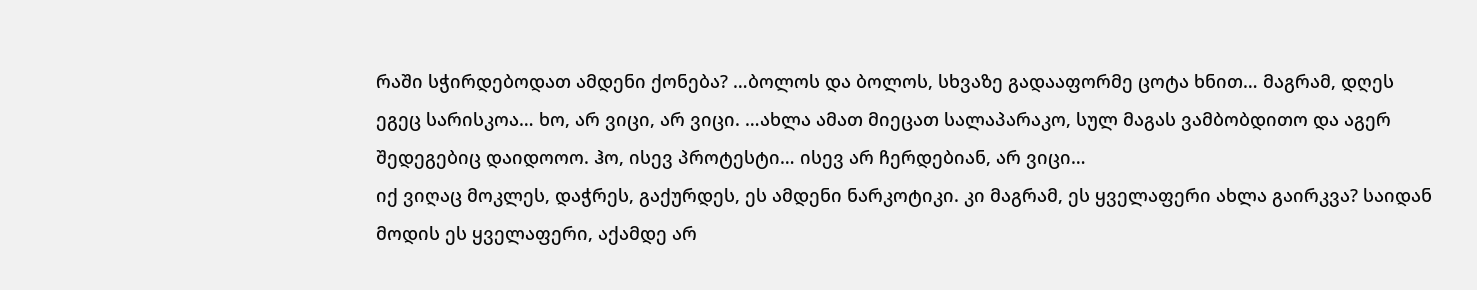რაში სჭირდებოდათ ამდენი ქონება? …ბოლოს და ბოლოს, სხვაზე გადააფორმე ცოტა ხნით… მაგრამ, დღეს ეგეც სარისკოა… ხო, არ ვიცი, არ ვიცი. …ახლა ამათ მიეცათ სალაპარაკო, სულ მაგას ვამბობდითო და აგერ შედეგებიც დაიდოოო. ჰო, ისევ პროტესტი… ისევ არ ჩერდებიან, არ ვიცი…
იქ ვიღაც მოკლეს, დაჭრეს, გაქურდეს, ეს ამდენი ნარკოტიკი. კი მაგრამ, ეს ყველაფერი ახლა გაირკვა? საიდან მოდის ეს ყველაფერი, აქამდე არ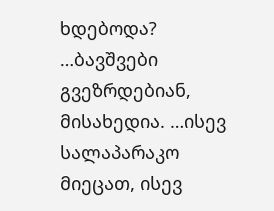ხდებოდა? …ბავშვები გვეზრდებიან, მისახედია. …ისევ სალაპარაკო მიეცათ, ისევ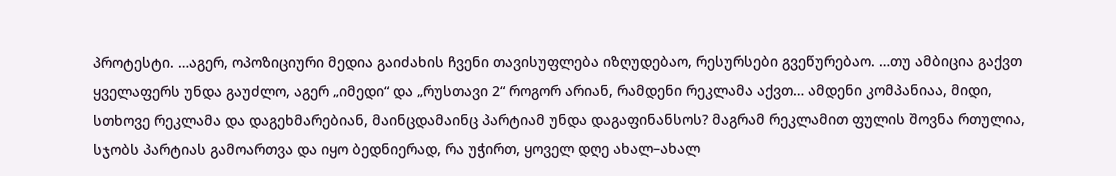პროტესტი. …აგერ, ოპოზიციური მედია გაიძახის ჩვენი თავისუფლება იზღუდებაო, რესურსები გვეწურებაო. …თუ ამბიცია გაქვთ ყველაფერს უნდა გაუძლო, აგერ „იმედი“ და „რუსთავი 2“ როგორ არიან, რამდენი რეკლამა აქვთ… ამდენი კომპანიაა, მიდი, სთხოვე რეკლამა და დაგეხმარებიან, მაინცდამაინც პარტიამ უნდა დაგაფინანსოს? მაგრამ რეკლამით ფულის შოვნა რთულია, სჯობს პარტიას გამოართვა და იყო ბედნიერად, რა უჭირთ, ყოველ დღე ახალ–ახალ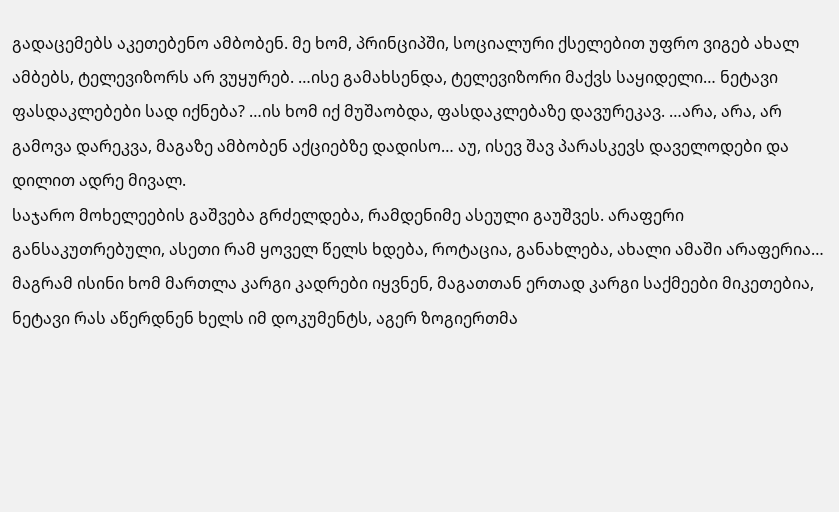გადაცემებს აკეთებენო ამბობენ. მე ხომ, პრინციპში, სოციალური ქსელებით უფრო ვიგებ ახალ ამბებს, ტელევიზორს არ ვუყურებ. …ისე გამახსენდა, ტელევიზორი მაქვს საყიდელი… ნეტავი ფასდაკლებები სად იქნება? …ის ხომ იქ მუშაობდა, ფასდაკლებაზე დავურეკავ. …არა, არა, არ გამოვა დარეკვა, მაგაზე ამბობენ აქციებზე დადისო… აუ, ისევ შავ პარასკევს დაველოდები და დილით ადრე მივალ.
საჯარო მოხელეების გაშვება გრძელდება, რამდენიმე ასეული გაუშვეს. არაფერი განსაკუთრებული, ასეთი რამ ყოველ წელს ხდება, როტაცია, განახლება, ახალი ამაში არაფერია… მაგრამ ისინი ხომ მართლა კარგი კადრები იყვნენ, მაგათთან ერთად კარგი საქმეები მიკეთებია, ნეტავი რას აწერდნენ ხელს იმ დოკუმენტს, აგერ ზოგიერთმა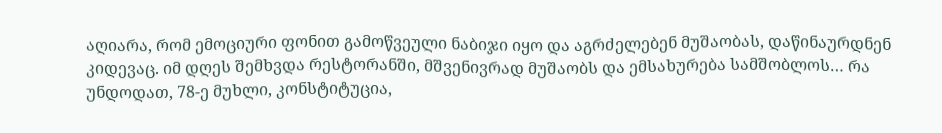აღიარა, რომ ემოციური ფონით გამოწვეული ნაბიჯი იყო და აგრძელებენ მუშაობას, დაწინაურდნენ კიდევაც. იმ დღეს შემხვდა რესტორანში, მშვენივრად მუშაობს და ემსახურება სამშობლოს… რა უნდოდათ, 78-ე მუხლი, კონსტიტუცია,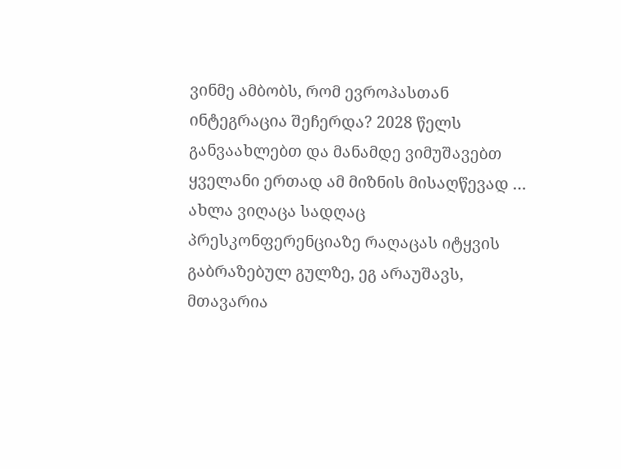ვინმე ამბობს, რომ ევროპასთან ინტეგრაცია შეჩერდა? 2028 წელს განვაახლებთ და მანამდე ვიმუშავებთ ყველანი ერთად ამ მიზნის მისაღწევად … ახლა ვიღაცა სადღაც პრესკონფერენციაზე რაღაცას იტყვის გაბრაზებულ გულზე, ეგ არაუშავს, მთავარია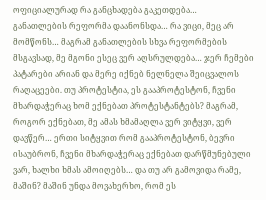ოფიციალურად რა განცხადება გაკეთდება…
განათლების რეფორმა დაანონსდა… რა ვიცი, მეც არ მომწონს… მაგრამ განათლების სხვა რეფორმების მსგავსად, მე მგონი ესეც ვერ აღსრულდება… ჯერ ჩემები პატარები არიან და მერე იქნებ ნელნელა შეიცვალოს რაღაცეები. თუ პროტესტია, ეს გააპროტესტონ, ჩვენი მხარდაჭერაც ხომ ექნებათ პროტესტანტებს? მაგრამ, როგორ ექნებათ, მე ამას ხმამაღლა ვერ ვიტყვი, ვერ დავწერ… ერთი სიტყვით რომ გააპროტესტონ, ბევრი ისაუბრონ, ჩვენი მხარდაჭერაც ექნებათ დარწმუნებული ვარ, ხალხი ხმას ამოიღებს… და თუ არ გამოვიდა რამე, მაშინ? მაშინ უნდა მოვახერხო, რომ ეს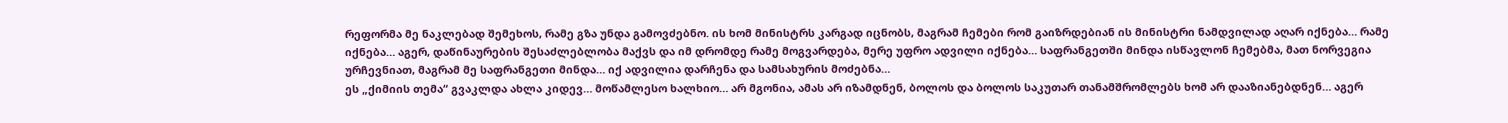რეფორმა მე ნაკლებად შემეხოს, რამე გზა უნდა გამოვძებნო. ის ხომ მინისტრს კარგად იცნობს, მაგრამ ჩემები რომ გაიზრდებიან ის მინისტრი ნამდვილად აღარ იქნება… რამე იქნება… აგერ, დაწინაურების შესაძლებლობა მაქვს და იმ დრომდე რამე მოგვარდება, მერე უფრო ადვილი იქნება… საფრანგეთში მინდა ისწავლონ ჩემებმა, მათ ნორვეგია ურჩევნიათ, მაგრამ მე საფრანგეთი მინდა… იქ ადვილია დარჩენა და სამსახურის მოძებნა…
ეს „ქიმიის თემა“ გვაკლდა ახლა კიდევ… მოწამლესო ხალხიო… არ მგონია, ამას არ იზამდნენ, ბოლოს და ბოლოს საკუთარ თანამშრომლებს ხომ არ დააზიანებდნენ… აგერ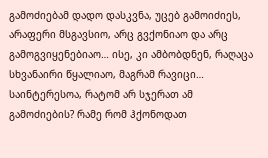გამოძიებამ დადო დასკვნა, უცებ გამოიძიეს, არაფერი მსგავსიო, არც გვქონიაო და არც გამოგვიყენებიაო… ისე, კი ამბობდნენ, რაღაცა სხვანაირი წყალიაო, მაგრამ რავიცი… საინტერესოა, რატომ არ სჯერათ ამ გამოძიების? რამე რომ ჰქონოდათ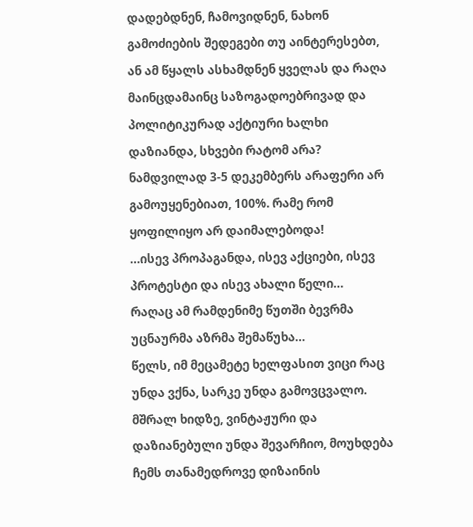დადებდნენ, ჩამოვიდნენ, ნახონ გამოძიების შედეგები თუ აინტერესებთ, ან ამ წყალს ასხამდნენ ყველას და რაღა მაინცდამაინც საზოგადოებრივად და პოლიტიკურად აქტიური ხალხი დაზიანდა, სხვები რატომ არა? ნამდვილად 3-5 დეკემბერს არაფერი არ გამოუყენებიათ, 100%. რამე რომ ყოფილიყო არ დაიმალებოდა!
…ისევ პროპაგანდა, ისევ აქციები, ისევ პროტესტი და ისევ ახალი წელი…
რაღაც ამ რამდენიმე წუთში ბევრმა უცნაურმა აზრმა შემაწუხა…
წელს, იმ მეცამეტე ხელფასით ვიცი რაც უნდა ვქნა, სარკე უნდა გამოვცვალო. მშრალ ხიდზე, ვინტაჟური და დაზიანებული უნდა შევარჩიო, მოუხდება ჩემს თანამედროვე დიზაინის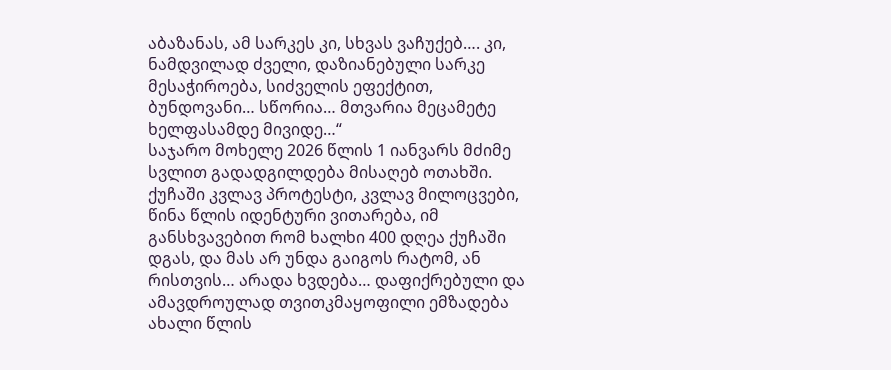აბაზანას, ამ სარკეს კი, სხვას ვაჩუქებ…. კი, ნამდვილად ძველი, დაზიანებული სარკე მესაჭიროება, სიძველის ეფექტით, ბუნდოვანი… სწორია… მთვარია მეცამეტე ხელფასამდე მივიდე…“
საჯარო მოხელე 2026 წლის 1 იანვარს მძიმე სვლით გადადგილდება მისაღებ ოთახში. ქუჩაში კვლავ პროტესტი, კვლავ მილოცვები, წინა წლის იდენტური ვითარება, იმ განსხვავებით რომ ხალხი 400 დღეა ქუჩაში დგას, და მას არ უნდა გაიგოს რატომ, ან რისთვის… არადა ხვდება… დაფიქრებული და ამავდროულად თვითკმაყოფილი ემზადება ახალი წლის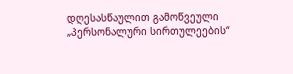დღესასწაულით გამოწვეული „პერსონალური სირთულეების“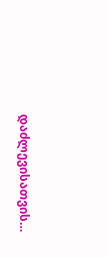დაძლევისათვის…